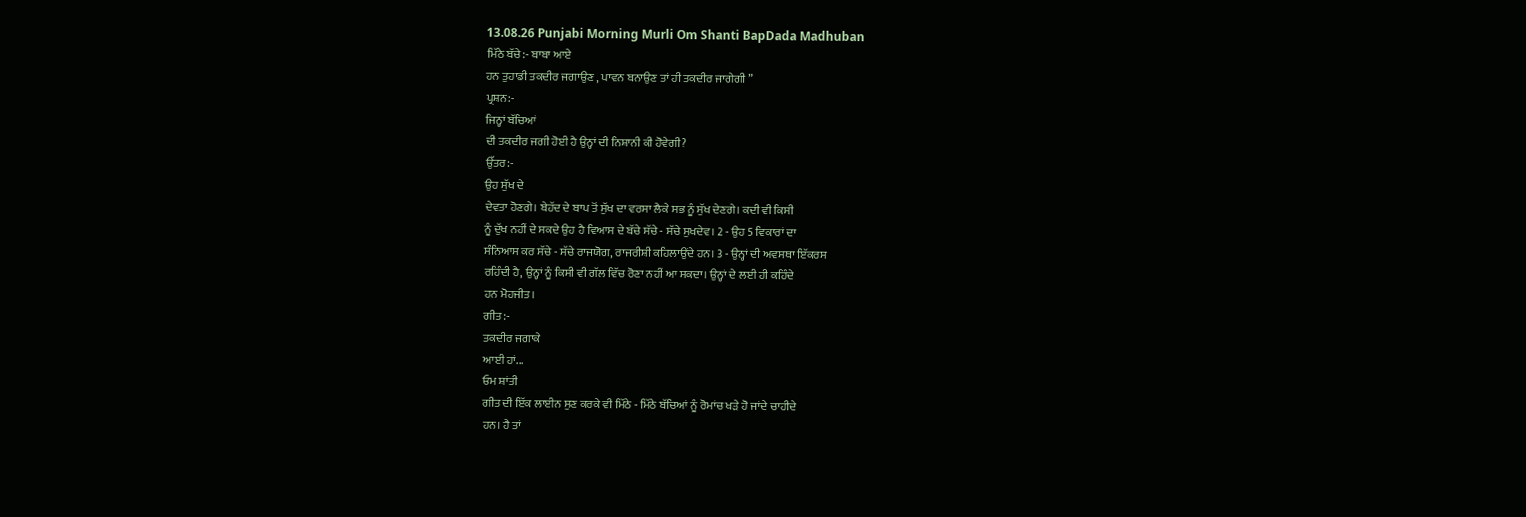13.08.26 Punjabi Morning Murli Om Shanti BapDada Madhuban
ਮਿੱਠੇ ਬੱਚੇ:- ਬਾਬਾ ਆਏ
ਹਨ ਤੁਹਾਡੀ ਤਕਦੀਰ ਜਗਾਉਣ , ਪਾਵਨ ਬਨਾਉਣ ਤਾਂ ਹੀ ਤਕਦੀਰ ਜਾਗੇਗੀ ”
ਪ੍ਰਸ਼ਨ:-
ਜਿਨ੍ਹਾਂ ਬੱਚਿਆਂ
ਦੀ ਤਕਦੀਰ ਜਗੀ ਹੋਈ ਹੈ ਉਨ੍ਹਾਂ ਦੀ ਨਿਸ਼ਾਨੀ ਕੀ ਹੋਵੇਗੀ?
ਉੱਤਰ:-
ਉਹ ਸੁੱਖ ਦੇ
ਦੇਵਤਾ ਹੋਣਗੇ। ਬੇਹੱਦ ਦੇ ਬਾਪ ਤੋਂ ਸੁੱਖ ਦਾ ਵਰਸਾ ਲੈਕੇ ਸਭ ਨੂੰ ਸੁੱਖ ਦੇਣਗੇ। ਕਦੀ ਵੀ ਕਿਸੀ
ਨੂੰ ਦੁੱਖ ਨਹੀਂ ਦੇ ਸਕਦੇ ਉਹ ਹੈ ਵਿਆਸ ਦੇ ਬੱਚੇ ਸੱਚੇ - ਸੱਚੇ ਸੁਖਦੇਵ। 2 - ਉਹ 5 ਵਿਕਾਰਾਂ ਦਾ
ਸੰਨਿਆਸ ਕਰ ਸੱਚੇ - ਸੱਚੇ ਰਾਜਯੋਗ, ਰਾਜਰੀਸ਼ੀ ਕਹਿਲਾਉਂਦੇ ਹਨ। 3 - ਉਨ੍ਹਾਂ ਦੀ ਅਵਸਥਾ ਇੱਕਰਸ
ਰਹਿੰਦੀ ਹੈ, ਉਨ੍ਹਾਂ ਨੂੰ ਕਿਸੀ ਵੀ ਗੱਲ ਵਿੱਚ ਰੋਣਾ ਨਹੀਂ ਆ ਸਕਦਾ। ਉਨ੍ਹਾਂ ਦੇ ਲਈ ਹੀ ਕਹਿੰਦੇ
ਹਨ ਮੋਹਜੀਤ।
ਗੀਤ:-
ਤਕਦੀਰ ਜਗਾਕੇ
ਆਈ ਹਾਂ...
ਓਮ ਸ਼ਾਂਤੀ
ਗੀਤ ਦੀ ਇੱਕ ਲਾਈਨ ਸੁਣ ਕਰਕੇ ਵੀ ਮਿੱਠੇ - ਮਿੱਠੇ ਬੱਚਿਆਂ ਨੂੰ ਰੋਮਾਂਚ ਖੜੇ ਹੋ ਜਾਂਦੇ ਚਾਹੀਦੇ
ਹਨ। ਹੈ ਤਾਂ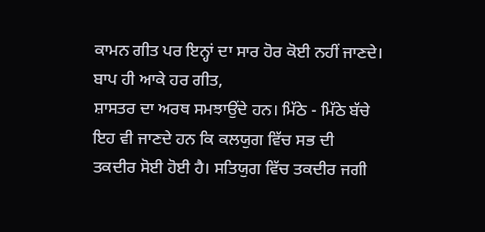ਕਾਮਨ ਗੀਤ ਪਰ ਇਨ੍ਹਾਂ ਦਾ ਸਾਰ ਹੋਰ ਕੋਈ ਨਹੀਂ ਜਾਣਦੇ। ਬਾਪ ਹੀ ਆਕੇ ਹਰ ਗੀਤ,
ਸ਼ਾਸਤਰ ਦਾ ਅਰਥ ਸਮਝਾਉਂਦੇ ਹਨ। ਮਿੱਠੇ - ਮਿੱਠੇ ਬੱਚੇ ਇਹ ਵੀ ਜਾਣਦੇ ਹਨ ਕਿ ਕਲਯੁਗ ਵਿੱਚ ਸਭ ਦੀ
ਤਕਦੀਰ ਸੋਈ ਹੋਈ ਹੈ। ਸਤਿਯੁਗ ਵਿੱਚ ਤਕਦੀਰ ਜਗੀ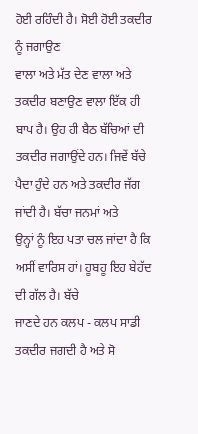ਹੋਈ ਰਹਿੰਦੀ ਹੈ। ਸੋਈ ਹੋਈ ਤਕਦੀਰ ਨੂੰ ਜਗਾਉਣ
ਵਾਲਾ ਅਤੇ ਮੱਤ ਦੇਣ ਵਾਲਾ ਅਤੇ ਤਕਦੀਰ ਬਣਾਉਣ ਵਾਲਾ ਇੱਕ ਹੀ ਬਾਪ ਹੈ। ਉਹ ਹੀ ਬੈਠ ਬੱਚਿਆਂ ਦੀ
ਤਕਦੀਰ ਜਗਾਉਂਦੇ ਹਨ। ਜਿਵੇਂ ਬੱਚੇ ਪੈਦਾ ਹੁੰਦੇ ਹਨ ਅਤੇ ਤਕਦੀਰ ਜੱਗ ਜਾਂਦੀ ਹੈ। ਬੱਚਾ ਜਨਮਾਂ ਅਤੇ
ਉਨ੍ਹਾਂ ਨੂੰ ਇਹ ਪਤਾ ਚਲ ਜਾਂਦਾ ਹੈ ਕਿ ਅਸੀਂ ਵਾਰਿਸ ਹਾਂ। ਹੂਬਹੂ ਇਹ ਬੇਹੱਦ ਦੀ ਗੱਲ ਹੈ। ਬੱਚੇ
ਜਾਣਦੇ ਹਨ ਕਲਪ - ਕਲਪ ਸਾਡੀ ਤਕਦੀਰ ਜਗਦੀ ਹੈ ਅਤੇ ਸੋ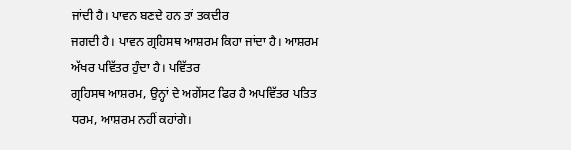ਜਾਂਦੀ ਹੈ। ਪਾਵਨ ਬਣਦੇ ਹਨ ਤਾਂ ਤਕਦੀਰ
ਜਗਦੀ ਹੈ। ਪਾਵਨ ਗ੍ਰਹਿਸਥ ਆਸ਼ਰਮ ਕਿਹਾ ਜਾਂਦਾ ਹੈ। ਆਸ਼ਰਮ ਅੱਖਰ ਪਵਿੱਤਰ ਹੁੰਦਾ ਹੈ। ਪਵਿੱਤਰ
ਗ੍ਰਹਿਸਥ ਆਸ਼ਰਮ, ਉਨ੍ਹਾਂ ਦੇ ਅਗੇਂਸਟ ਫਿਰ ਹੈ ਅਪਵਿੱਤਰ ਪਤਿਤ ਧਰਮ, ਆਸ਼ਰਮ ਨਹੀਂ ਕਹਾਂਗੇ।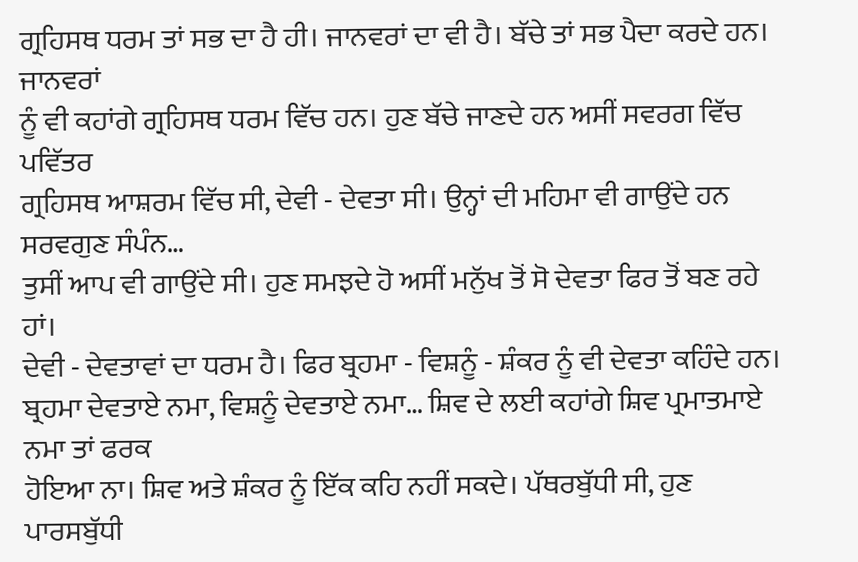ਗ੍ਰਹਿਸਥ ਧਰਮ ਤਾਂ ਸਭ ਦਾ ਹੈ ਹੀ। ਜਾਨਵਰਾਂ ਦਾ ਵੀ ਹੈ। ਬੱਚੇ ਤਾਂ ਸਭ ਪੈਦਾ ਕਰਦੇ ਹਨ। ਜਾਨਵਰਾਂ
ਨੂੰ ਵੀ ਕਹਾਂਗੇ ਗ੍ਰਹਿਸਥ ਧਰਮ ਵਿੱਚ ਹਨ। ਹੁਣ ਬੱਚੇ ਜਾਣਦੇ ਹਨ ਅਸੀਂ ਸਵਰਗ ਵਿੱਚ ਪਵਿੱਤਰ
ਗ੍ਰਹਿਸਥ ਆਸ਼ਰਮ ਵਿੱਚ ਸੀ, ਦੇਵੀ - ਦੇਵਤਾ ਸੀ। ਉਨ੍ਹਾਂ ਦੀ ਮਹਿਮਾ ਵੀ ਗਾਉਂਦੇ ਹਨ ਸਰਵਗੁਣ ਸੰਪੰਨ…
ਤੁਸੀਂ ਆਪ ਵੀ ਗਾਉਂਦੇ ਸੀ। ਹੁਣ ਸਮਝਦੇ ਹੋ ਅਸੀਂ ਮਨੁੱਖ ਤੋਂ ਸੋ ਦੇਵਤਾ ਫਿਰ ਤੋਂ ਬਣ ਰਹੇ ਹਾਂ।
ਦੇਵੀ - ਦੇਵਤਾਵਾਂ ਦਾ ਧਰਮ ਹੈ। ਫਿਰ ਬ੍ਰਹਮਾ - ਵਿਸ਼ਨੂੰ - ਸ਼ੰਕਰ ਨੂੰ ਵੀ ਦੇਵਤਾ ਕਹਿੰਦੇ ਹਨ।
ਬ੍ਰਹਮਾ ਦੇਵਤਾਏ ਨਮਾ, ਵਿਸ਼ਨੂੰ ਦੇਵਤਾਏ ਨਮਾ… ਸ਼ਿਵ ਦੇ ਲਈ ਕਹਾਂਗੇ ਸ਼ਿਵ ਪ੍ਰਮਾਤਮਾਏ ਨਮਾ ਤਾਂ ਫਰਕ
ਹੋਇਆ ਨਾ। ਸ਼ਿਵ ਅਤੇ ਸ਼ੰਕਰ ਨੂੰ ਇੱਕ ਕਹਿ ਨਹੀਂ ਸਕਦੇ। ਪੱਥਰਬੁੱਧੀ ਸੀ, ਹੁਣ ਪਾਰਸਬੁੱਧੀ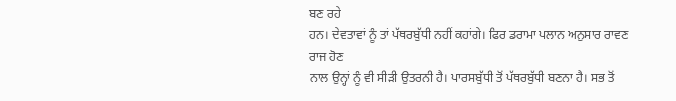ਬਣ ਰਹੇ
ਹਨ। ਦੇਵਤਾਵਾਂ ਨੂੰ ਤਾਂ ਪੱਥਰਬੁੱਧੀ ਨਹੀਂ ਕਹਾਂਗੇ। ਫਿਰ ਡਰਾਮਾ ਪਲਾਨ ਅਨੁਸਾਰ ਰਾਵਣ ਰਾਜ ਹੋਣ
ਨਾਲ ਉਨ੍ਹਾਂ ਨੂੰ ਵੀ ਸੀੜੀ ਉਤਰਨੀ ਹੈ। ਪਾਰਸਬੁੱਧੀ ਤੋਂ ਪੱਥਰਬੁੱਧੀ ਬਣਨਾ ਹੈ। ਸਭ ਤੋਂ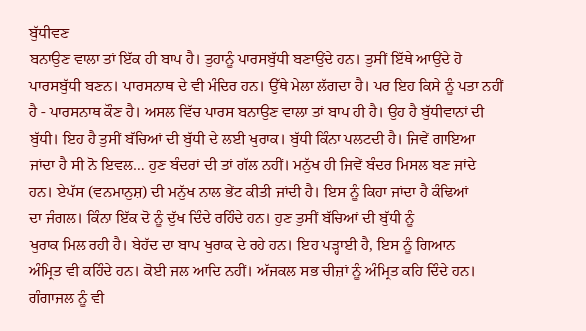ਬੁੱਧੀਵਣ
ਬਨਾਉਣ ਵਾਲਾ ਤਾਂ ਇੱਕ ਹੀ ਬਾਪ ਹੈ। ਤੁਹਾਨੂੰ ਪਾਰਸਬੁੱਧੀ ਬਣਾਉਂਦੇ ਹਨ। ਤੁਸੀਂ ਇੱਥੇ ਆਉਂਦੇ ਹੋ
ਪਾਰਸਬੁੱਧੀ ਬਣਨ। ਪਾਰਸਨਾਥ ਦੇ ਵੀ ਮੰਦਿਰ ਹਨ। ਉੱਥੇ ਮੇਲਾ ਲੱਗਦਾ ਹੈ। ਪਰ ਇਹ ਕਿਸੇ ਨੂੰ ਪਤਾ ਨਹੀਂ
ਹੈ - ਪਾਰਸਨਾਥ ਕੌਣ ਹੈ। ਅਸਲ ਵਿੱਚ ਪਾਰਸ ਬਨਾਉਣ ਵਾਲਾ ਤਾਂ ਬਾਪ ਹੀ ਹੈ। ਉਹ ਹੈ ਬੁੱਧੀਵਾਨਾਂ ਦੀ
ਬੁੱਧੀ। ਇਹ ਹੈ ਤੁਸੀਂ ਬੱਚਿਆਂ ਦੀ ਬੁੱਧੀ ਦੇ ਲਈ ਖੁਰਾਕ। ਬੁੱਧੀ ਕਿੰਨਾ ਪਲਟਦੀ ਹੈ। ਜਿਵੇਂ ਗਾਇਆ
ਜਾਂਦਾ ਹੈ ਸੀ ਨੋ ਇਵਲ… ਹੁਣ ਬੰਦਰਾਂ ਦੀ ਤਾਂ ਗੱਲ ਨਹੀਂ। ਮਨੁੱਖ ਹੀ ਜਿਵੇਂ ਬੰਦਰ ਮਿਸਲ ਬਣ ਜਾਂਦੇ
ਹਨ। ਏਪੱਸ (ਵਨਮਾਨੁਸ਼) ਦੀ ਮਨੁੱਖ ਨਾਲ ਭੇਂਟ ਕੀਤੀ ਜਾਂਦੀ ਹੈ। ਇਸ ਨੂੰ ਕਿਹਾ ਜਾਂਦਾ ਹੈ ਕੰਢਿਆਂ
ਦਾ ਜੰਗਲ। ਕਿੰਨਾ ਇੱਕ ਦੋ ਨੂੰ ਦੁੱਖ ਦਿੰਦੇ ਰਹਿੰਦੇ ਹਨ। ਹੁਣ ਤੁਸੀਂ ਬੱਚਿਆਂ ਦੀ ਬੁੱਧੀ ਨੂੰ
ਖੁਰਾਕ ਮਿਲ ਰਹੀ ਹੈ। ਬੇਹੱਦ ਦਾ ਬਾਪ ਖੁਰਾਕ ਦੇ ਰਹੇ ਹਨ। ਇਹ ਪੜ੍ਹਾਈ ਹੈ, ਇਸ ਨੂੰ ਗਿਆਨ
ਅੰਮ੍ਰਿਤ ਵੀ ਕਹਿੰਦੇ ਹਨ। ਕੋਈ ਜਲ ਆਦਿ ਨਹੀਂ। ਅੱਜਕਲ ਸਭ ਚੀਜ਼ਾਂ ਨੂੰ ਅੰਮ੍ਰਿਤ ਕਹਿ ਦਿੰਦੇ ਹਨ।
ਗੰਗਾਜਲ ਨੂੰ ਵੀ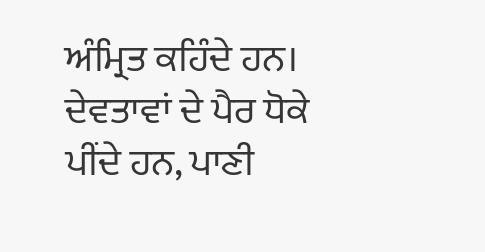ਅੰਮ੍ਰਿਤ ਕਹਿੰਦੇ ਹਨ। ਦੇਵਤਾਵਾਂ ਦੇ ਪੈਰ ਧੋਕੇ ਪੀਂਦੇ ਹਨ, ਪਾਣੀ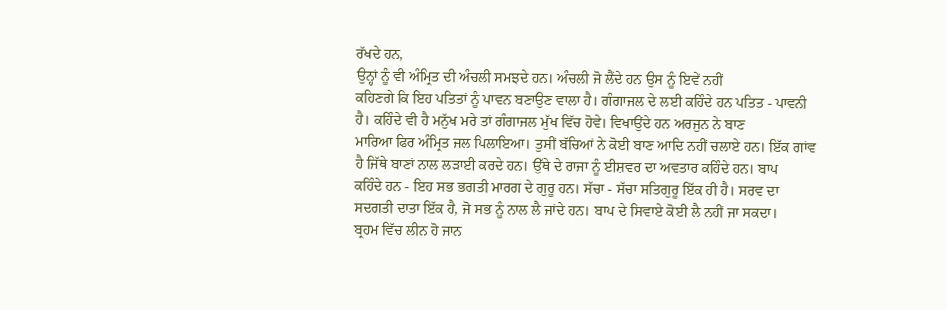ਰੱਖਦੇ ਹਨ,
ਉਨ੍ਹਾਂ ਨੂੰ ਵੀ ਅੰਮ੍ਰਿਤ ਦੀ ਅੰਚਲੀ ਸਮਝਦੇ ਹਨ। ਅੰਚਲੀ ਜੋ ਲੈਂਦੇ ਹਨ ਉਸ ਨੂੰ ਇਵੇਂ ਨਹੀਂ
ਕਹਿਣਗੇ ਕਿ ਇਹ ਪਤਿਤਾਂ ਨੂੰ ਪਾਵਨ ਬਣਾਉਣ ਵਾਲਾ ਹੈ। ਗੰਗਾਜਲ ਦੇ ਲਈ ਕਹਿੰਦੇ ਹਨ ਪਤਿਤ - ਪਾਵਨੀ
ਹੈ। ਕਹਿੰਦੇ ਵੀ ਹੈ ਮਨੁੱਖ ਮਰੇ ਤਾਂ ਗੰਗਾਜਲ ਮੁੱਖ ਵਿੱਚ ਹੋਵੇ। ਵਿਖਾਉਂਦੇ ਹਨ ਅਰਜੁਨ ਨੇ ਬਾਣ
ਮਾਰਿਆ ਫਿਰ ਅੰਮ੍ਰਿਤ ਜਲ ਪਿਲਾਇਆ। ਤੁਸੀਂ ਬੱਚਿਆਂ ਨੇ ਕੋਈ ਬਾਣ ਆਦਿ ਨਹੀਂ ਚਲਾਏ ਹਨ। ਇੱਕ ਗਾਂਵ
ਹੈ ਜਿੱਥੇ ਬਾਣਾਂ ਨਾਲ ਲੜਾਈ ਕਰਦੇ ਹਨ। ਉੱਥੇ ਦੇ ਰਾਜਾ ਨੂੰ ਈਸ਼ਵਰ ਦਾ ਅਵਤਾਰ ਕਹਿੰਦੇ ਹਨ। ਬਾਪ
ਕਹਿੰਦੇ ਹਨ - ਇਹ ਸਭ ਭਗਤੀ ਮਾਰਗ ਦੇ ਗੁਰੂ ਹਨ। ਸੱਚਾ - ਸੱਚਾ ਸਤਿਗੁਰੂ ਇੱਕ ਹੀ ਹੈ। ਸਰਵ ਦਾ
ਸਦਗਤੀ ਦਾਤਾ ਇੱਕ ਹੈ, ਜੋ ਸਭ ਨੂੰ ਨਾਲ ਲੈ ਜਾਂਦੇ ਹਨ। ਬਾਪ ਦੇ ਸਿਵਾਏ ਕੋਈ ਲੈ ਨਹੀਂ ਜਾ ਸਕਦਾ।
ਬ੍ਰਹਮ ਵਿੱਚ ਲੀਨ ਹੋ ਜਾਨ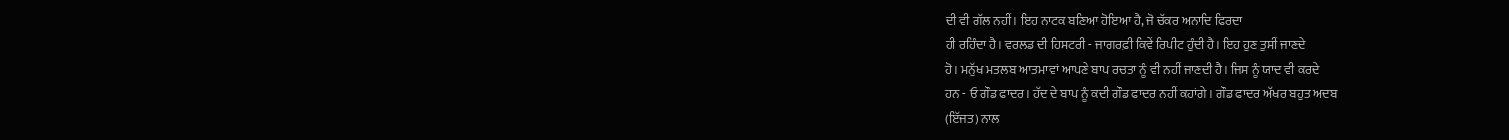ਦੀ ਵੀ ਗੱਲ ਨਹੀਂ। ਇਹ ਨਾਟਕ ਬਣਿਆ ਹੋਇਆ ਹੈ, ਜੋ ਚੱਕਰ ਅਨਾਦਿ ਫਿਰਦਾ
ਹੀ ਰਹਿੰਦਾ ਹੈ। ਵਰਲਡ ਦੀ ਹਿਸਟਰੀ - ਜਾਗਰਫ਼ੀ ਕਿਵੇਂ ਰਿਪੀਟ ਹੁੰਦੀ ਹੈ। ਇਹ ਹੁਣ ਤੁਸੀਂ ਜਾਣਦੇ
ਹੋ। ਮਨੁੱਖ ਮਤਲਬ ਆਤਮਾਵਾਂ ਆਪਣੇ ਬਾਪ ਰਚਤਾ ਨੂੰ ਵੀ ਨਹੀਂ ਜਾਣਦੀ ਹੈ। ਜਿਸ ਨੂੰ ਯਾਦ ਵੀ ਕਰਦੇ
ਹਨ - ਓ ਗੌਡ ਫਾਦਰ। ਹੱਦ ਦੇ ਬਾਪ ਨੂੰ ਕਦੀ ਗੌਡ ਫਾਦਰ ਨਹੀਂ ਕਹਾਂਗੇ। ਗੌਡ ਫਾਦਰ ਅੱਖਰ ਬਹੁਤ ਅਦਬ
(ਇੱਜਤ) ਨਾਲ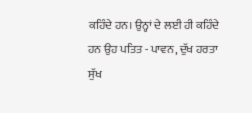ਕਹਿੰਦੇ ਹਨ। ਉਨ੍ਹਾਂ ਦੇ ਲਈ ਹੀ ਕਹਿੰਦੇ ਹਨ ਉਹ ਪਤਿਤ - ਪਾਵਨ, ਦੁੱਖ ਹਰਤਾ ਸੁੱਖ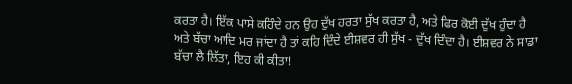ਕਰਤਾ ਹੈ। ਇੱਕ ਪਾਸੇ ਕਹਿੰਦੇ ਹਨ ਉਹ ਦੁੱਖ ਹਰਤਾ ਸੁੱਖ ਕਰਤਾ ਹੈ, ਅਤੇ ਫਿਰ ਕੋਈ ਦੁੱਖ ਹੁੰਦਾ ਹੈ
ਅਤੇ ਬੱਚਾ ਆਦਿ ਮਰ ਜਾਂਦਾ ਹੈ ਤਾਂ ਕਹਿ ਦਿੰਦੇ ਈਸ਼ਵਰ ਹੀ ਸੁੱਖ - ਦੁੱਖ ਦਿੰਦਾ ਹੈ। ਈਸ਼ਵਰ ਨੇ ਸਾਡਾ
ਬੱਚਾ ਲੈ ਲਿੱਤਾ, ਇਹ ਕੀ ਕੀਤਾ!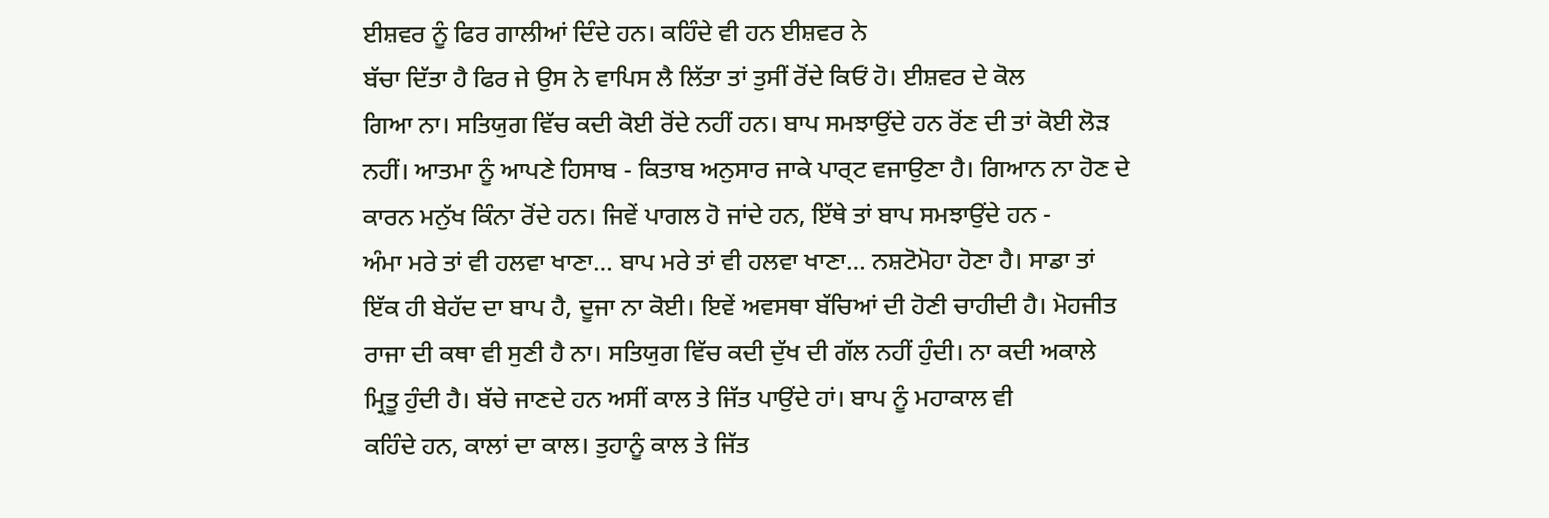ਈਸ਼ਵਰ ਨੂੰ ਫਿਰ ਗਾਲੀਆਂ ਦਿੰਦੇ ਹਨ। ਕਹਿੰਦੇ ਵੀ ਹਨ ਈਸ਼ਵਰ ਨੇ
ਬੱਚਾ ਦਿੱਤਾ ਹੈ ਫਿਰ ਜੇ ਉਸ ਨੇ ਵਾਪਿਸ ਲੈ ਲਿੱਤਾ ਤਾਂ ਤੁਸੀਂ ਰੋਂਦੇ ਕਿਓਂ ਹੋ। ਈਸ਼ਵਰ ਦੇ ਕੋਲ
ਗਿਆ ਨਾ। ਸਤਿਯੁਗ ਵਿੱਚ ਕਦੀ ਕੋਈ ਰੋਂਦੇ ਨਹੀਂ ਹਨ। ਬਾਪ ਸਮਝਾਉਂਦੇ ਹਨ ਰੋਂਣ ਦੀ ਤਾਂ ਕੋਈ ਲੋੜ
ਨਹੀਂ। ਆਤਮਾ ਨੂੰ ਆਪਣੇ ਹਿਸਾਬ - ਕਿਤਾਬ ਅਨੁਸਾਰ ਜਾਕੇ ਪਾਰ੍ਟ ਵਜਾਉਣਾ ਹੈ। ਗਿਆਨ ਨਾ ਹੋਣ ਦੇ
ਕਾਰਨ ਮਨੁੱਖ ਕਿੰਨਾ ਰੋਂਦੇ ਹਨ। ਜਿਵੇਂ ਪਾਗਲ ਹੋ ਜਾਂਦੇ ਹਨ, ਇੱਥੇ ਤਾਂ ਬਾਪ ਸਮਝਾਉਂਦੇ ਹਨ -
ਅੰਮਾ ਮਰੇ ਤਾਂ ਵੀ ਹਲਵਾ ਖਾਣਾ… ਬਾਪ ਮਰੇ ਤਾਂ ਵੀ ਹਲਵਾ ਖਾਣਾ… ਨਸ਼ਟੋਮੋਹਾ ਹੋਣਾ ਹੈ। ਸਾਡਾ ਤਾਂ
ਇੱਕ ਹੀ ਬੇਹੱਦ ਦਾ ਬਾਪ ਹੈ, ਦੂਜਾ ਨਾ ਕੋਈ। ਇਵੇਂ ਅਵਸਥਾ ਬੱਚਿਆਂ ਦੀ ਹੋਣੀ ਚਾਹੀਦੀ ਹੈ। ਮੋਹਜੀਤ
ਰਾਜਾ ਦੀ ਕਥਾ ਵੀ ਸੁਣੀ ਹੈ ਨਾ। ਸਤਿਯੁਗ ਵਿੱਚ ਕਦੀ ਦੁੱਖ ਦੀ ਗੱਲ ਨਹੀਂ ਹੁੰਦੀ। ਨਾ ਕਦੀ ਅਕਾਲੇ
ਮ੍ਰਿਤੂ ਹੁੰਦੀ ਹੈ। ਬੱਚੇ ਜਾਣਦੇ ਹਨ ਅਸੀਂ ਕਾਲ ਤੇ ਜਿੱਤ ਪਾਉਂਦੇ ਹਾਂ। ਬਾਪ ਨੂੰ ਮਹਾਕਾਲ ਵੀ
ਕਹਿੰਦੇ ਹਨ, ਕਾਲਾਂ ਦਾ ਕਾਲ। ਤੁਹਾਨੂੰ ਕਾਲ ਤੇ ਜਿੱਤ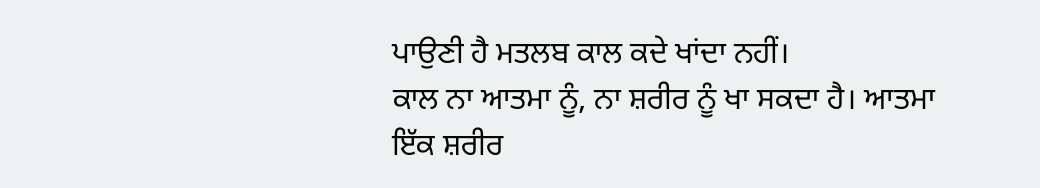ਪਾਉਣੀ ਹੈ ਮਤਲਬ ਕਾਲ ਕਦੇ ਖਾਂਦਾ ਨਹੀਂ।
ਕਾਲ ਨਾ ਆਤਮਾ ਨੂੰ, ਨਾ ਸ਼ਰੀਰ ਨੂੰ ਖਾ ਸਕਦਾ ਹੈ। ਆਤਮਾ ਇੱਕ ਸ਼ਰੀਰ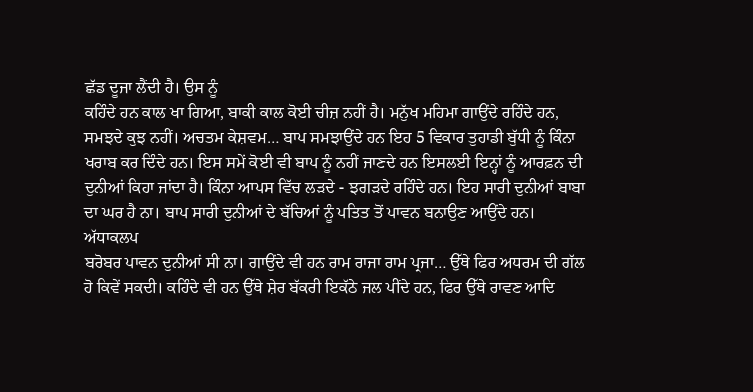ਛੱਡ ਦੂਜਾ ਲੈਂਦੀ ਹੈ। ਉਸ ਨੂੰ
ਕਹਿੰਦੇ ਹਨ ਕਾਲ ਖਾ ਗਿਆ, ਬਾਕੀ ਕਾਲ ਕੋਈ ਚੀਜ਼ ਨਹੀਂ ਹੈ। ਮਨੁੱਖ ਮਹਿਮਾ ਗਾਉਂਦੇ ਰਹਿੰਦੇ ਹਨ,
ਸਮਝਦੇ ਕੁਝ ਨਹੀਂ। ਅਚਤਮ ਕੇਸ਼ਵਮ… ਬਾਪ ਸਮਝਾਉਂਦੇ ਹਨ ਇਹ 5 ਵਿਕਾਰ ਤੁਹਾਡੀ ਬੁੱਧੀ ਨੂੰ ਕਿੰਨਾ
ਖਰਾਬ ਕਰ ਦਿੰਦੇ ਹਨ। ਇਸ ਸਮੇਂ ਕੋਈ ਵੀ ਬਾਪ ਨੂੰ ਨਹੀਂ ਜਾਣਦੇ ਹਨ ਇਸਲਈ ਇਨ੍ਹਾਂ ਨੂੰ ਆਰਫ਼ਨ ਦੀ
ਦੁਨੀਆਂ ਕਿਹਾ ਜਾਂਦਾ ਹੈ। ਕਿੰਨਾ ਆਪਸ ਵਿੱਚ ਲੜਦੇ - ਝਗੜਦੇ ਰਹਿੰਦੇ ਹਨ। ਇਹ ਸਾਰੀ ਦੁਨੀਆਂ ਬਾਬਾ
ਦਾ ਘਰ ਹੈ ਨਾ। ਬਾਪ ਸਾਰੀ ਦੁਨੀਆਂ ਦੇ ਬੱਚਿਆਂ ਨੂੰ ਪਤਿਤ ਤੋਂ ਪਾਵਨ ਬਨਾਉਣ ਆਉਂਦੇ ਹਨ। ਅੱਧਾਕਲਪ
ਬਰੋਬਰ ਪਾਵਨ ਦੁਨੀਆਂ ਸੀ ਨਾ। ਗਾਉਂਦੇ ਵੀ ਹਨ ਰਾਮ ਰਾਜਾ ਰਾਮ ਪ੍ਰਜਾ… ਉੱਥੇ ਫਿਰ ਅਧਰਮ ਦੀ ਗੱਲ
ਹੋ ਕਿਵੇਂ ਸਕਦੀ। ਕਹਿੰਦੇ ਵੀ ਹਨ ਉੱਥੇ ਸ਼ੇਰ ਬੱਕਰੀ ਇਕੱਠੇ ਜਲ ਪੀਂਦੇ ਹਨ, ਫਿਰ ਉੱਥੇ ਰਾਵਣ ਆਦਿ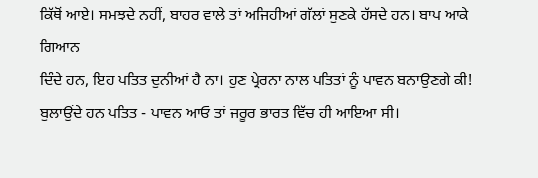ਕਿੱਥੋਂ ਆਏ। ਸਮਝਦੇ ਨਹੀਂ, ਬਾਹਰ ਵਾਲੇ ਤਾਂ ਅਜਿਹੀਆਂ ਗੱਲਾਂ ਸੁਣਕੇ ਹੱਸਦੇ ਹਨ। ਬਾਪ ਆਕੇ ਗਿਆਨ
ਦਿੰਦੇ ਹਨ, ਇਹ ਪਤਿਤ ਦੁਨੀਆਂ ਹੈ ਨਾ। ਹੁਣ ਪ੍ਰੇਰਨਾ ਨਾਲ ਪਤਿਤਾਂ ਨੂੰ ਪਾਵਨ ਬਨਾਉਣਗੇ ਕੀ!
ਬੁਲਾਉਂਦੇ ਹਨ ਪਤਿਤ - ਪਾਵਨ ਆਓ ਤਾਂ ਜਰੂਰ ਭਾਰਤ ਵਿੱਚ ਹੀ ਆਇਆ ਸੀ।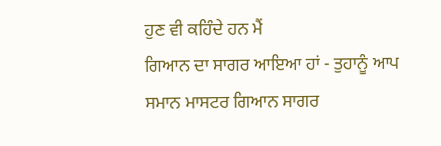ਹੁਣ ਵੀ ਕਹਿੰਦੇ ਹਨ ਮੈਂ
ਗਿਆਨ ਦਾ ਸਾਗਰ ਆਇਆ ਹਾਂ - ਤੁਹਾਨੂੰ ਆਪ ਸਮਾਨ ਮਾਸਟਰ ਗਿਆਨ ਸਾਗਰ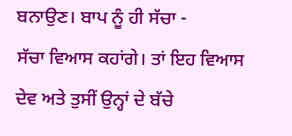ਬਨਾਉਣ। ਬਾਪ ਨੂੰ ਹੀ ਸੱਚਾ -
ਸੱਚਾ ਵਿਆਸ ਕਹਾਂਗੇ। ਤਾਂ ਇਹ ਵਿਆਸ ਦੇਵ ਅਤੇ ਤੁਸੀਂ ਉਨ੍ਹਾਂ ਦੇ ਬੱਚੇ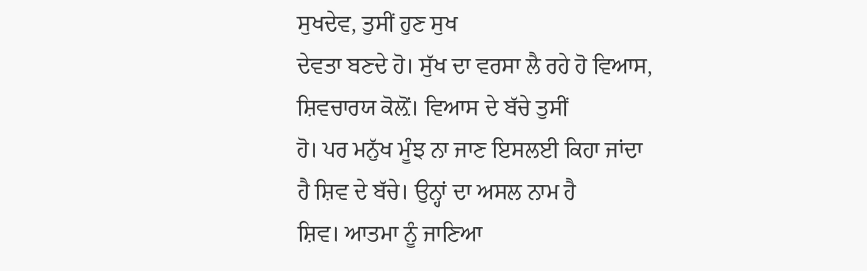ਸੁਖਦੇਵ, ਤੁਸੀਂ ਹੁਣ ਸੁਖ
ਦੇਵਤਾ ਬਣਦੇ ਹੋ। ਸੁੱਖ ਦਾ ਵਰਸਾ ਲੈ ਰਹੇ ਹੋ ਵਿਆਸ, ਸ਼ਿਵਚਾਰਯ ਕੋਲ਼ੋਂ। ਵਿਆਸ ਦੇ ਬੱਚੇ ਤੁਸੀਂ
ਹੋ। ਪਰ ਮਨੁੱਖ ਮੂੰਝ ਨਾ ਜਾਣ ਇਸਲਈ ਕਿਹਾ ਜਾਂਦਾ ਹੈ ਸ਼ਿਵ ਦੇ ਬੱਚੇ। ਉਨ੍ਹਾਂ ਦਾ ਅਸਲ ਨਾਮ ਹੈ
ਸ਼ਿਵ। ਆਤਮਾ ਨੂੰ ਜਾਣਿਆ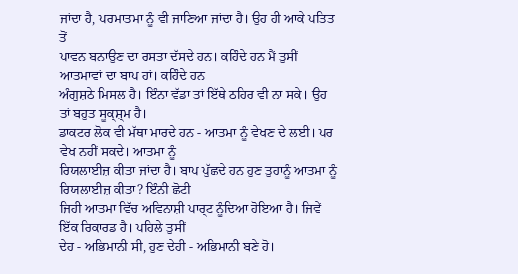ਜਾਂਦਾ ਹੈ, ਪਰਮਾਤਮਾ ਨੂੰ ਵੀ ਜਾਣਿਆ ਜਾਂਦਾ ਹੈ। ਉਹ ਹੀ ਆਕੇ ਪਤਿਤ ਤੋਂ
ਪਾਵਨ ਬਨਾਉਣ ਦਾ ਰਸਤਾ ਦੱਸਦੇ ਹਨ। ਕਹਿੰਦੇ ਹਨ ਮੈਂ ਤੁਸੀਂ ਆਤਮਾਵਾਂ ਦਾ ਬਾਪ ਹਾਂ। ਕਹਿੰਦੇ ਹਨ
ਅੰਗੁਸ਼ਠੇ ਮਿਸਲ ਹੈ। ਇੰਨਾ ਵੱਡਾ ਤਾਂ ਇੱਥੇ ਠਹਿਰ ਵੀ ਨਾ ਸਕੇ। ਉਹ ਤਾਂ ਬਹੁਤ ਸੂਕ੍ਸ਼੍ਮ ਹੈ।
ਡਾਕਟਰ ਲੋਕ ਵੀ ਮੱਥਾ ਮਾਰਦੇ ਹਨ - ਆਤਮਾ ਨੂੰ ਵੇਖਣ ਦੇ ਲਈ। ਪਰ ਵੇਖ ਨਹੀਂ ਸਕਦੇ। ਆਤਮਾ ਨੂੰ
ਰਿਯਲਾਈਜ਼ ਕੀਤਾ ਜਾਂਦਾ ਹੈ। ਬਾਪ ਪੁੱਛਦੇ ਹਨ ਹੁਣ ਤੁਹਾਨੂੰ ਆਤਮਾ ਨੂੰ ਰਿਯਲਾਈਜ਼ ਕੀਤਾ? ਇੰਨੀ ਛੋਟੀ
ਜਿਹੀ ਆਤਮਾ ਵਿੱਚ ਅਵਿਨਾਸ਼ੀ ਪਾਰ੍ਟ ਨੂੰਦਿਆ ਹੋਇਆ ਹੈ। ਜਿਵੇਂ ਇੱਕ ਰਿਕਾਰਡ ਹੈ। ਪਹਿਲੇ ਤੁਸੀਂ
ਦੇਹ - ਅਭਿਮਾਨੀ ਸੀ, ਹੁਣ ਦੇਹੀ - ਅਭਿਮਾਨੀ ਬਣੇ ਹੋ।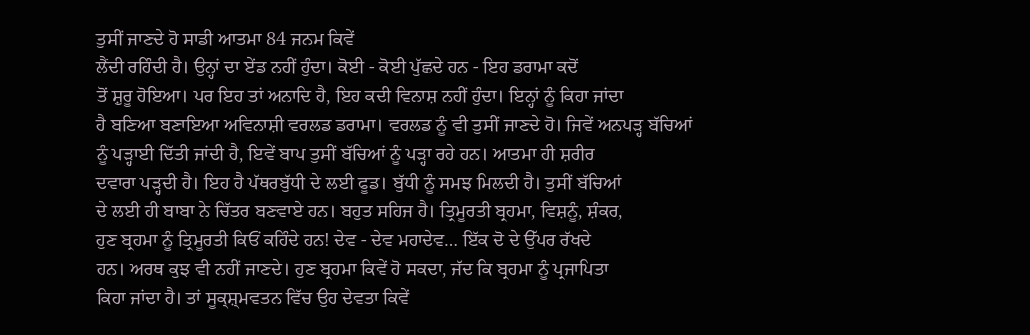ਤੁਸੀਂ ਜਾਣਦੇ ਹੋ ਸਾਡੀ ਆਤਮਾ 84 ਜਨਮ ਕਿਵੇਂ
ਲੈਂਦੀ ਰਹਿੰਦੀ ਹੈ। ਉਨ੍ਹਾਂ ਦਾ ਏਂਡ ਨਹੀਂ ਹੁੰਦਾ। ਕੋਈ - ਕੋਈ ਪੁੱਛਦੇ ਹਨ - ਇਹ ਡਰਾਮਾ ਕਦੋਂ
ਤੋਂ ਸ਼ੁਰੂ ਹੋਇਆ। ਪਰ ਇਹ ਤਾਂ ਅਨਾਦਿ ਹੈ, ਇਹ ਕਦੀ ਵਿਨਾਸ਼ ਨਹੀਂ ਹੁੰਦਾ। ਇਨ੍ਹਾਂ ਨੂੰ ਕਿਹਾ ਜਾਂਦਾ
ਹੈ ਬਣਿਆ ਬਣਾਇਆ ਅਵਿਨਾਸ਼ੀ ਵਰਲਡ ਡਰਾਮਾ। ਵਰਲਡ ਨੂੰ ਵੀ ਤੁਸੀਂ ਜਾਣਦੇ ਹੋ। ਜਿਵੇਂ ਅਨਪੜ੍ਹ ਬੱਚਿਆਂ
ਨੂੰ ਪੜ੍ਹਾਈ ਦਿੱਤੀ ਜਾਂਦੀ ਹੈ, ਇਵੇਂ ਬਾਪ ਤੁਸੀਂ ਬੱਚਿਆਂ ਨੂੰ ਪੜ੍ਹਾ ਰਹੇ ਹਨ। ਆਤਮਾ ਹੀ ਸ਼ਰੀਰ
ਦਵਾਰਾ ਪੜ੍ਹਦੀ ਹੈ। ਇਹ ਹੈ ਪੱਥਰਬੁੱਧੀ ਦੇ ਲਈ ਫੂਡ। ਬੁੱਧੀ ਨੂੰ ਸਮਝ ਮਿਲਦੀ ਹੈ। ਤੁਸੀਂ ਬੱਚਿਆਂ
ਦੇ ਲਈ ਹੀ ਬਾਬਾ ਨੇ ਚਿੱਤਰ ਬਣਵਾਏ ਹਨ। ਬਹੁਤ ਸਹਿਜ ਹੈ। ਤ੍ਰਿਮੂਰਤੀ ਬ੍ਰਹਮਾ, ਵਿਸ਼ਨੂੰ, ਸ਼ੰਕਰ,
ਹੁਣ ਬ੍ਰਹਮਾ ਨੂੰ ਤ੍ਰਿਮੂਰਤੀ ਕਿਓਂ ਕਹਿੰਦੇ ਹਨ! ਦੇਵ - ਦੇਵ ਮਹਾਦੇਵ… ਇੱਕ ਦੋ ਦੇ ਉੱਪਰ ਰੱਖਦੇ
ਹਨ। ਅਰਥ ਕੁਝ ਵੀ ਨਹੀਂ ਜਾਣਦੇ। ਹੁਣ ਬ੍ਰਹਮਾ ਕਿਵੇਂ ਹੋ ਸਕਦਾ, ਜੱਦ ਕਿ ਬ੍ਰਹਮਾ ਨੂੰ ਪ੍ਰਜਾਪਿਤਾ
ਕਿਹਾ ਜਾਂਦਾ ਹੈ। ਤਾਂ ਸੂਕ੍ਸ਼੍ਮਵਤਨ ਵਿੱਚ ਉਹ ਦੇਵਤਾ ਕਿਵੇਂ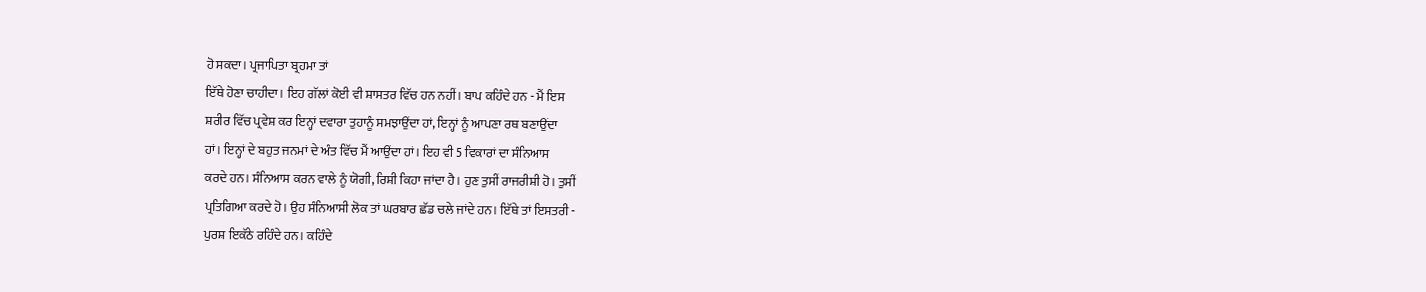ਹੋ ਸਕਦਾ। ਪ੍ਰਜਾਪਿਤਾ ਬ੍ਰਹਮਾ ਤਾਂ
ਇੱਥੇ ਹੋਣਾ ਚਾਹੀਦਾ। ਇਹ ਗੱਲਾਂ ਕੋਈ ਵੀ ਸ਼ਾਸਤਰ ਵਿੱਚ ਹਨ ਨਹੀਂ। ਬਾਪ ਕਹਿੰਦੇ ਹਨ - ਮੈਂ ਇਸ
ਸ਼ਰੀਰ ਵਿੱਚ ਪ੍ਰਵੇਸ਼ ਕਰ ਇਨ੍ਹਾਂ ਦਵਾਰਾ ਤੁਹਾਨੂੰ ਸਮਝਾਉਂਦਾ ਹਾਂ, ਇਨ੍ਹਾਂ ਨੂੰ ਆਪਣਾ ਰਥ ਬਣਾਉਂਦਾ
ਹਾਂ। ਇਨ੍ਹਾਂ ਦੇ ਬਹੁਤ ਜਨਮਾਂ ਦੇ ਅੰਤ ਵਿੱਚ ਮੈਂ ਆਉਂਦਾ ਹਾਂ। ਇਹ ਵੀ 5 ਵਿਕਾਰਾਂ ਦਾ ਸੰਨਿਆਸ
ਕਰਦੇ ਹਨ। ਸੰਨਿਆਸ ਕਰਨ ਵਾਲੇ ਨੂੰ ਯੋਗੀ, ਰਿਸ਼ੀ ਕਿਹਾ ਜਾਂਦਾ ਹੈ। ਹੁਣ ਤੁਸੀਂ ਰਾਜਰੀਸ਼ੀ ਹੋ। ਤੁਸੀਂ
ਪ੍ਰਤਿਗਿਆ ਕਰਦੇ ਹੋ। ਉਹ ਸੰਨਿਆਸੀ ਲੋਕ ਤਾਂ ਘਰਬਾਰ ਛੱਡ ਚਲੇ ਜਾਂਦੇ ਹਨ। ਇੱਥੇ ਤਾਂ ਇਸਤਰੀ -
ਪੁਰਸ਼ ਇਕੱਠੇ ਰਹਿੰਦੇ ਹਨ। ਕਹਿੰਦੇ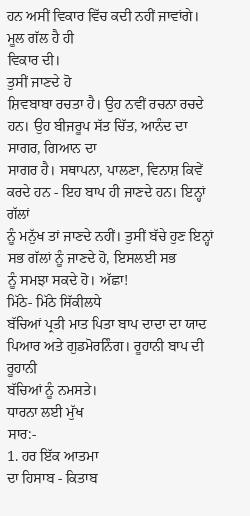ਹਨ ਅਸੀਂ ਵਿਕਾਰ ਵਿੱਚ ਕਦੀ ਨਹੀਂ ਜਾਵਾਂਗੇ। ਮੂਲ ਗੱਲ ਹੈ ਹੀ
ਵਿਕਾਰ ਦੀ।
ਤੁਸੀਂ ਜਾਣਦੇ ਹੋ
ਸ਼ਿਵਬਾਬਾ ਰਚਤਾ ਹੈ। ਉਹ ਨਵੀਂ ਰਚਨਾ ਰਚਦੇ ਹਨ। ਉਹ ਬੀਜਰੂਪ ਸੱਤ ਚਿੱਤ, ਆਨੰਦ ਦਾ ਸਾਗਰ, ਗਿਆਨ ਦਾ
ਸਾਗਰ ਹੈ। ਸਥਾਪਨਾ, ਪਾਲਣਾ, ਵਿਨਾਸ਼ ਕਿਵੇਂ ਕਰਦੇ ਹਨ - ਇਹ ਬਾਪ ਹੀ ਜਾਣਦੇ ਹਨ। ਇਨ੍ਹਾਂ ਗੱਲਾਂ
ਨੂੰ ਮਨੁੱਖ ਤਾਂ ਜਾਣਦੇ ਨਹੀਂ। ਤੁਸੀਂ ਬੱਚੇ ਹੁਣ ਇਨ੍ਹਾਂ ਸਭ ਗੱਲਾਂ ਨੂੰ ਜਾਣਦੇ ਹੋ, ਇਸਲਈ ਸਭ
ਨੂੰ ਸਮਝਾ ਸਕਦੇ ਹੋ। ਅੱਛਾ!
ਮਿੱਠੇ- ਮਿੱਠੇ ਸਿੱਕੀਲਧੇ
ਬੱਚਿਆਂ ਪ੍ਰਤੀ ਮਾਤ ਪਿਤਾ ਬਾਪ ਦਾਦਾ ਦਾ ਯਾਦ ਪਿਆਰ ਅਤੇ ਗੁਡਮੋਰਨਿੰਗ। ਰੂਹਾਨੀ ਬਾਪ ਦੀ ਰੂਹਾਨੀ
ਬੱਚਿਆਂ ਨੂੰ ਨਮਸਤੇ।
ਧਾਰਨਾ ਲਈ ਮੁੱਖ
ਸਾਰ:-
1. ਹਰ ਇੱਕ ਆਤਮਾ
ਦਾ ਹਿਸਾਬ - ਕਿਤਾਬ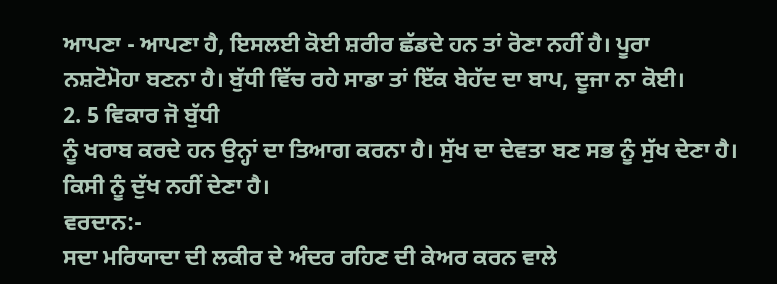ਆਪਣਾ - ਆਪਣਾ ਹੈ, ਇਸਲਈ ਕੋਈ ਸ਼ਰੀਰ ਛੱਡਦੇ ਹਨ ਤਾਂ ਰੋਣਾ ਨਹੀਂ ਹੈ। ਪੂਰਾ
ਨਸ਼ਟੋਮੋਹਾ ਬਣਨਾ ਹੈ। ਬੁੱਧੀ ਵਿੱਚ ਰਹੇ ਸਾਡਾ ਤਾਂ ਇੱਕ ਬੇਹੱਦ ਦਾ ਬਾਪ, ਦੂਜਾ ਨਾ ਕੋਈ।
2. 5 ਵਿਕਾਰ ਜੋ ਬੁੱਧੀ
ਨੂੰ ਖਰਾਬ ਕਰਦੇ ਹਨ ਉਨ੍ਹਾਂ ਦਾ ਤਿਆਗ ਕਰਨਾ ਹੈ। ਸੁੱਖ ਦਾ ਦੇਵਤਾ ਬਣ ਸਭ ਨੂੰ ਸੁੱਖ ਦੇਣਾ ਹੈ।
ਕਿਸੀ ਨੂੰ ਦੁੱਖ ਨਹੀਂ ਦੇਣਾ ਹੈ।
ਵਰਦਾਨ:-
ਸਦਾ ਮਰਿਯਾਦਾ ਦੀ ਲਕੀਰ ਦੇ ਅੰਦਰ ਰਹਿਣ ਦੀ ਕੇਅਰ ਕਰਨ ਵਾਲੇ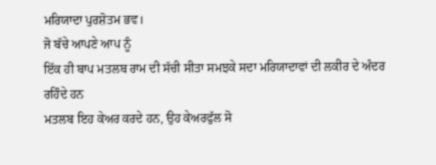ਮਰਿਯਾਦਾ ਪੁਰਸ਼ੋਤਮ ਭਵ।
ਜੋ ਬੱਚੇ ਆਪਣੇ ਆਪ ਨੂੰ
ਇੱਕ ਹੀ ਬਾਪ ਮਤਲਬ ਰਾਮ ਦੀ ਸੱਚੀ ਸੀਤਾ ਸਮਝਕੇ ਸਦਾ ਮਰਿਯਾਦਾਵਾਂ ਦੀ ਲਕੀਰ ਦੇ ਅੰਦਰ ਰਹਿੰਦੇ ਹਨ
ਮਤਲਬ ਇਹ ਕੇਅਰ ਕਰਦੇ ਹਨ, ਉਹ ਕੇਅਰਫੁੱਲ ਸੋ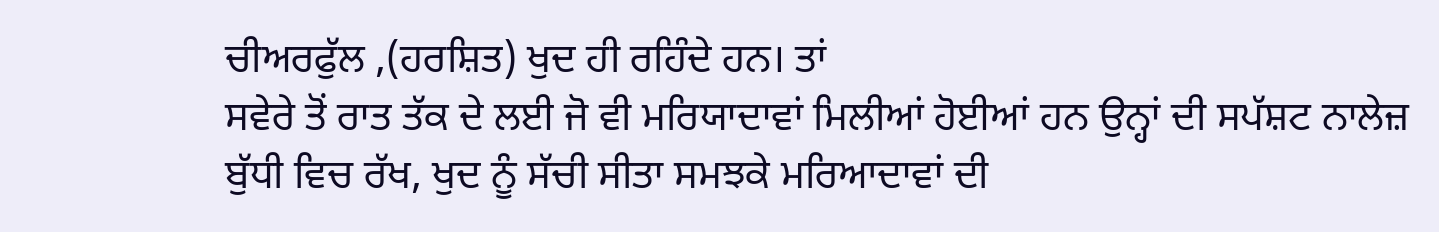ਚੀਅਰਫੁੱਲ ,(ਹਰਸ਼ਿਤ) ਖੁਦ ਹੀ ਰਹਿੰਦੇ ਹਨ। ਤਾਂ
ਸਵੇਰੇ ਤੋਂ ਰਾਤ ਤੱਕ ਦੇ ਲਈ ਜੋ ਵੀ ਮਰਿਯਾਦਾਵਾਂ ਮਿਲੀਆਂ ਹੋਈਆਂ ਹਨ ਉਨ੍ਹਾਂ ਦੀ ਸਪੱਸ਼ਟ ਨਾਲੇਜ਼
ਬੁੱਧੀ ਵਿਚ ਰੱਖ, ਖੁਦ ਨੂੰ ਸੱਚੀ ਸੀਤਾ ਸਮਝਕੇ ਮਰਿਆਦਾਵਾਂ ਦੀ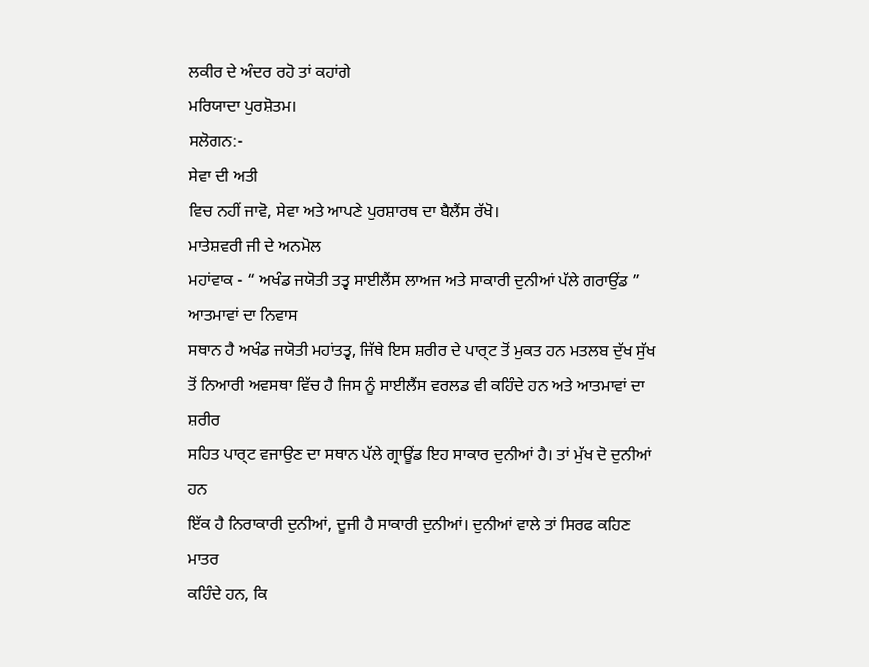ਲਕੀਰ ਦੇ ਅੰਦਰ ਰਹੋ ਤਾਂ ਕਹਾਂਗੇ
ਮਰਿਯਾਦਾ ਪੁਰਸ਼ੋਤਮ।
ਸਲੋਗਨ:-
ਸੇਵਾ ਦੀ ਅਤੀ
ਵਿਚ ਨਹੀਂ ਜਾਵੋ, ਸੇਵਾ ਅਤੇ ਆਪਣੇ ਪੁਰਸ਼ਾਰਥ ਦਾ ਬੈਲੈਂਸ ਰੱਖੋ।
ਮਾਤੇਸ਼ਵਰੀ ਜੀ ਦੇ ਅਨਮੋਲ
ਮਹਾਂਵਾਕ - “ ਅਖੰਡ ਜਯੋਤੀ ਤਤ੍ਵ ਸਾਈਲੈਂਸ ਲਾਅਜ ਅਤੇ ਸਾਕਾਰੀ ਦੁਨੀਆਂ ਪੱਲੇ ਗਰਾਉਂਡ ”
ਆਤਮਾਵਾਂ ਦਾ ਨਿਵਾਸ
ਸਥਾਨ ਹੈ ਅਖੰਡ ਜਯੋਤੀ ਮਹਾਂਤਤ੍ਵ, ਜਿੱਥੇ ਇਸ ਸ਼ਰੀਰ ਦੇ ਪਾਰ੍ਟ ਤੋਂ ਮੁਕਤ ਹਨ ਮਤਲਬ ਦੁੱਖ ਸੁੱਖ
ਤੋਂ ਨਿਆਰੀ ਅਵਸਥਾ ਵਿੱਚ ਹੈ ਜਿਸ ਨੂੰ ਸਾਈਲੈਂਸ ਵਰਲਡ ਵੀ ਕਹਿੰਦੇ ਹਨ ਅਤੇ ਆਤਮਾਵਾਂ ਦਾ ਸ਼ਰੀਰ
ਸਹਿਤ ਪਾਰ੍ਟ ਵਜਾਉਣ ਦਾ ਸਥਾਨ ਪੱਲੇ ਗ੍ਰਾਊਂਡ ਇਹ ਸਾਕਾਰ ਦੁਨੀਆਂ ਹੈ। ਤਾਂ ਮੁੱਖ ਦੋ ਦੁਨੀਆਂ ਹਨ
ਇੱਕ ਹੈ ਨਿਰਾਕਾਰੀ ਦੁਨੀਆਂ, ਦੂਜੀ ਹੈ ਸਾਕਾਰੀ ਦੁਨੀਆਂ। ਦੁਨੀਆਂ ਵਾਲੇ ਤਾਂ ਸਿਰਫ ਕਹਿਣ ਮਾਤਰ
ਕਹਿੰਦੇ ਹਨ, ਕਿ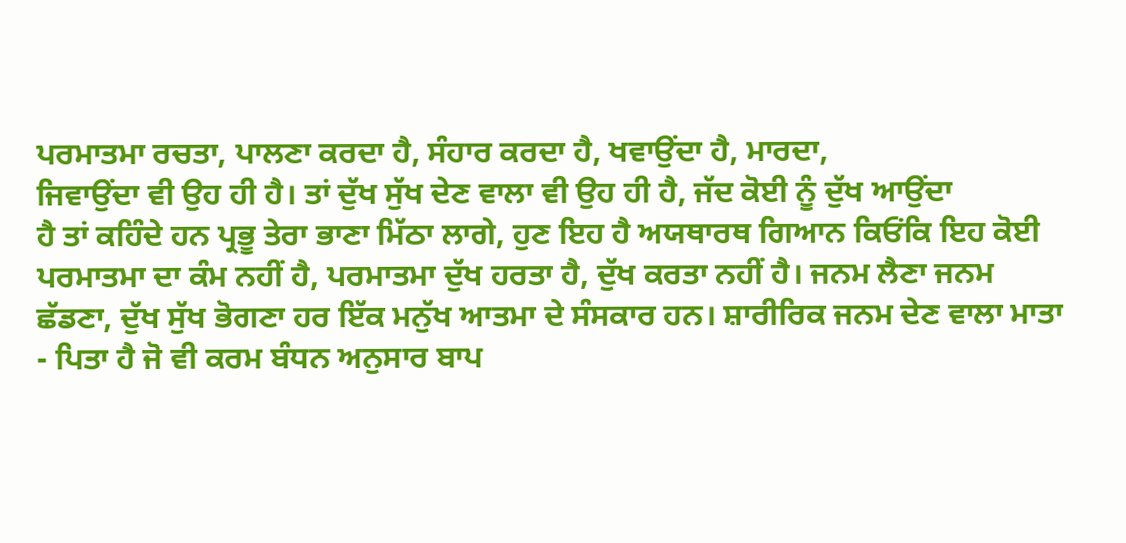ਪਰਮਾਤਮਾ ਰਚਤਾ, ਪਾਲਣਾ ਕਰਦਾ ਹੈ, ਸੰਹਾਰ ਕਰਦਾ ਹੈ, ਖਵਾਉਂਦਾ ਹੈ, ਮਾਰਦਾ,
ਜਿਵਾਉਂਦਾ ਵੀ ਉਹ ਹੀ ਹੈ। ਤਾਂ ਦੁੱਖ ਸੁੱਖ ਦੇਣ ਵਾਲਾ ਵੀ ਉਹ ਹੀ ਹੈ, ਜੱਦ ਕੋਈ ਨੂੰ ਦੁੱਖ ਆਉਂਦਾ
ਹੈ ਤਾਂ ਕਹਿੰਦੇ ਹਨ ਪ੍ਰਭੂ ਤੇਰਾ ਭਾਣਾ ਮਿੱਠਾ ਲਾਗੇ, ਹੁਣ ਇਹ ਹੈ ਅਯਥਾਰਥ ਗਿਆਨ ਕਿਓਂਕਿ ਇਹ ਕੋਈ
ਪਰਮਾਤਮਾ ਦਾ ਕੰਮ ਨਹੀਂ ਹੈ, ਪਰਮਾਤਮਾ ਦੁੱਖ ਹਰਤਾ ਹੈ, ਦੁੱਖ ਕਰਤਾ ਨਹੀਂ ਹੈ। ਜਨਮ ਲੈਣਾ ਜਨਮ
ਛੱਡਣਾ, ਦੁੱਖ ਸੁੱਖ ਭੋਗਣਾ ਹਰ ਇੱਕ ਮਨੁੱਖ ਆਤਮਾ ਦੇ ਸੰਸਕਾਰ ਹਨ। ਸ਼ਾਰੀਰਿਕ ਜਨਮ ਦੇਣ ਵਾਲਾ ਮਾਤਾ
- ਪਿਤਾ ਹੈ ਜੋ ਵੀ ਕਰਮ ਬੰਧਨ ਅਨੁਸਾਰ ਬਾਪ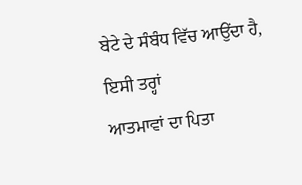ਬੇਟੇ ਦੇ ਸੰਬੰਧ ਵਿੱਚ ਆਉਂਦਾ ਹੈ, ਇਸੀ ਤਰ੍ਹਾਂ
ਆਤਮਾਵਾਂ ਦਾ ਪਿਤਾ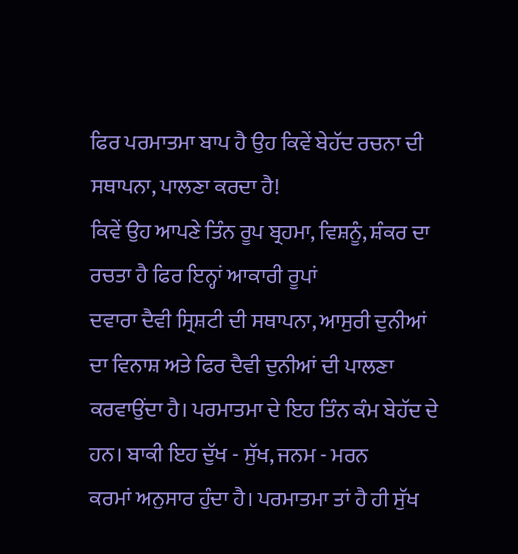ਫਿਰ ਪਰਮਾਤਮਾ ਬਾਪ ਹੈ ਉਹ ਕਿਵੇਂ ਬੇਹੱਦ ਰਚਨਾ ਦੀ ਸਥਾਪਨਾ, ਪਾਲਣਾ ਕਰਦਾ ਹੈ!
ਕਿਵੇਂ ਉਹ ਆਪਣੇ ਤਿੰਨ ਰੂਪ ਬ੍ਰਹਮਾ, ਵਿਸ਼ਨੂੰ, ਸ਼ੰਕਰ ਦਾ ਰਚਤਾ ਹੈ ਫਿਰ ਇਨ੍ਹਾਂ ਆਕਾਰੀ ਰੂਪਾਂ
ਦਵਾਰਾ ਦੈਵੀ ਸ੍ਰਿਸ਼ਟੀ ਦੀ ਸਥਾਪਨਾ, ਆਸੁਰੀ ਦੁਨੀਆਂ ਦਾ ਵਿਨਾਸ਼ ਅਤੇ ਫਿਰ ਦੈਵੀ ਦੁਨੀਆਂ ਦੀ ਪਾਲਣਾ
ਕਰਵਾਉਂਦਾ ਹੈ। ਪਰਮਾਤਮਾ ਦੇ ਇਹ ਤਿੰਨ ਕੰਮ ਬੇਹੱਦ ਦੇ ਹਨ। ਬਾਕੀ ਇਹ ਦੁੱਖ - ਸੁੱਖ, ਜਨਮ - ਮਰਨ
ਕਰਮਾਂ ਅਨੁਸਾਰ ਹੁੰਦਾ ਹੈ। ਪਰਮਾਤਮਾ ਤਾਂ ਹੈ ਹੀ ਸੁੱਖ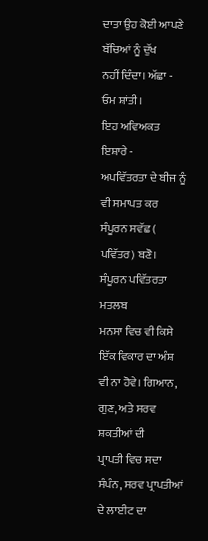ਦਾਤਾ ਉਹ ਕੋਈ ਆਪਣੇ ਬੱਚਿਆਂ ਨੂੰ ਦੁੱਖ
ਨਹੀਂ ਦਿੰਦਾ। ਅੱਛਾ - ਓਮ ਸ਼ਾਂਤੀ।
ਇਹ ਅਵਿਅਕਤ ਇਸ਼ਾਰੇ -
ਅਪਵਿੱਤਰਤਾ ਦੇ ਬੀਜ ਨੂੰ ਵੀ ਸਮਾਪਤ ਕਰ ਸੰਪੂਰਨ ਸਵੱਛ ( ਪਵਿੱਤਰ) ਬਣੋ।
ਸੰਪੂਰਨ ਪਵਿੱਤਰਤਾ ਮਤਲਬ
ਮਨਸਾ ਵਿਚ ਵੀ ਕਿਸੇ ਇੱਕ ਵਿਕਾਰ ਦਾ ਅੰਸ਼ ਵੀ ਨਾ ਹੋਵੇ। ਗਿਆਨ, ਗੁਣ, ਅਤੇ ਸਰਵ ਸ਼ਕਤੀਆਂ ਦੀ
ਪ੍ਰਾਪਤੀ ਵਿਚ ਸਦਾ ਸੰਪੰਨ, ਸਰਵ ਪ੍ਰਾਪਤੀਆਂ ਦੇ ਲਾਈਟ ਦਾ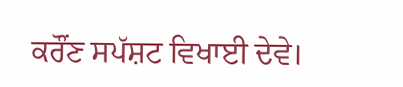ਕਰੌਂਣ ਸਪੱਸ਼ਟ ਵਿਖਾਈ ਦੇਵੇ।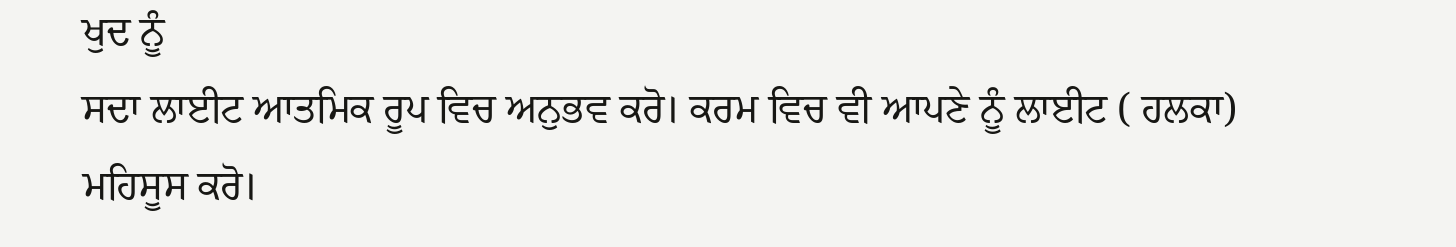ਖੁਦ ਨੂੰ
ਸਦਾ ਲਾਈਟ ਆਤਮਿਕ ਰੂਪ ਵਿਚ ਅਨੁਭਵ ਕਰੋ। ਕਰਮ ਵਿਚ ਵੀ ਆਪਣੇ ਨੂੰ ਲਾਈਟ ( ਹਲਕਾ) ਮਹਿਸੂਸ ਕਰੋ।